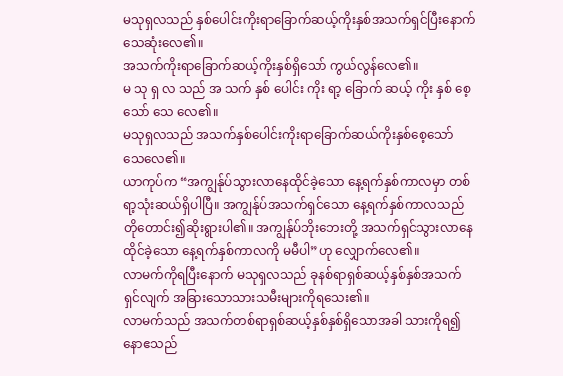မသုရှလသည် နှစ်ပေါင်းကိုးရာခြောက်ဆယ့်ကိုးနှစ်အသက်ရှင်ပြီးနောက် သေဆုံးလေ၏။
အသက်ကိုးရာခြောက်ဆယ့်ကိုးနှစ်ရှိသော် ကွယ်လွန်လေ၏။
မ သု ရှ လ သည် အ သက် နှစ် ပေါင်း ကိုး ရာ့ ခြောက် ဆယ့် ကိုး နှစ် စေ့ သော် သေ လေ၏။
မသုရှလသည် အသက်နှစ်ပေါင်းကိုးရာခြောက်ဆယ်ကိုးနှစ်စေ့သော် သေလေ၏။
ယာကုပ်က “အကျွန်ုပ်သွားလာနေထိုင်ခဲ့သော နေ့ရက်နှစ်ကာလမှာ တစ်ရာ့သုံးဆယ်ရှိပါပြီ။ အကျွန်ုပ်အသက်ရှင်သော နေ့ရက်နှစ်ကာလသည် တိုတောင်း၍ဆိုးရွားပါ၏။ အကျွန်ုပ်ဘိုးဘေးတို့ အသက်ရှင်သွားလာနေထိုင်ခဲ့သော နေ့ရက်နှစ်ကာလကို မမီပါ”ဟု လျှောက်လေ၏။
လာမက်ကိုရပြီးနောက် မသုရှလသည် ခုနစ်ရာရှစ်ဆယ့်နှစ်နှစ်အသက်ရှင်လျက် အခြားသောသားသမီးများကိုရသေး၏။
လာမက်သည် အသက်တစ်ရာရှစ်ဆယ့်နှစ်နှစ်ရှိသောအခါ သားကိုရ၍
နောဧသည်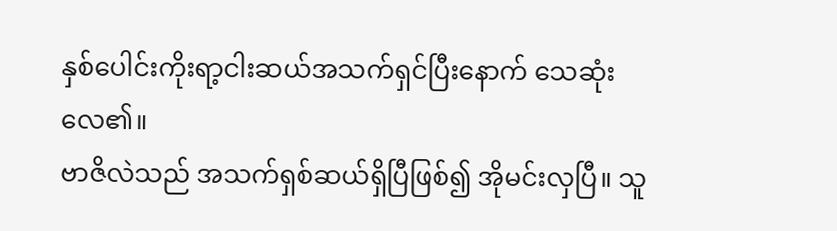နှစ်ပေါင်းကိုးရာ့ငါးဆယ်အသက်ရှင်ပြီးနောက် သေဆုံးလေ၏။
ဗာဇိလဲသည် အသက်ရှစ်ဆယ်ရှိပြီဖြစ်၍ အိုမင်းလှပြီ။ သူ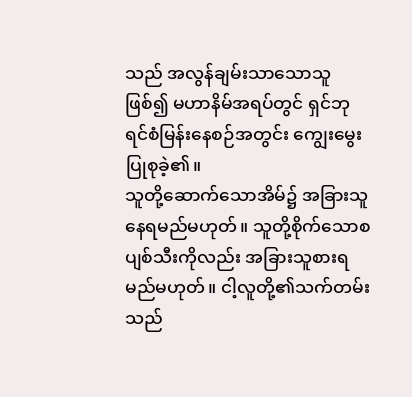သည် အလွန်ချမ်းသာသောသူဖြစ်၍ မဟာနိမ်အရပ်တွင် ရှင်ဘုရင်စံမြန်းနေစဉ်အတွင်း ကျွေးမွေးပြုစုခဲ့၏။
သူတို့ဆောက်သောအိမ်၌ အခြားသူ နေရမည်မဟုတ်။ သူတို့စိုက်သောစပျစ်သီးကိုလည်း အခြားသူစားရမည်မဟုတ်။ ငါ့လူတို့၏သက်တမ်းသည်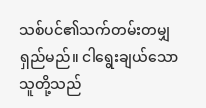သစ်ပင်၏သက်တမ်းတမျှ ရှည်မည်။ ငါရွေးချယ်သောသူတို့သည်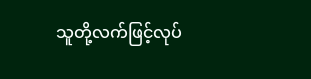သူတို့လက်ဖြင့်လုပ်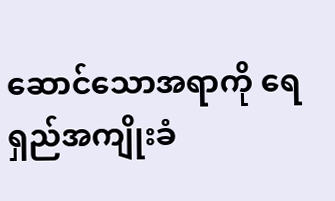ဆောင်သောအရာကို ရေရှည်အကျိုးခံ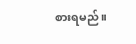စားရမည်။